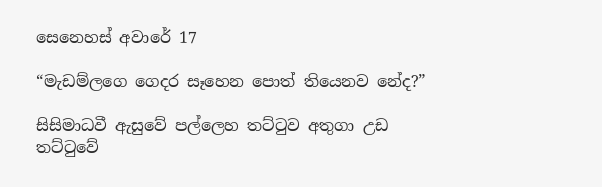සෙනෙහස් අවාරේ 17

“මැඩම්ලගෙ ගෙදර සෑහෙන පොත් තියෙනව නේද?”

සිසිමාධවී ඇසුවේ පල්ලෙහ තට්ටුව අතුගා උඩ තට්ටුවේ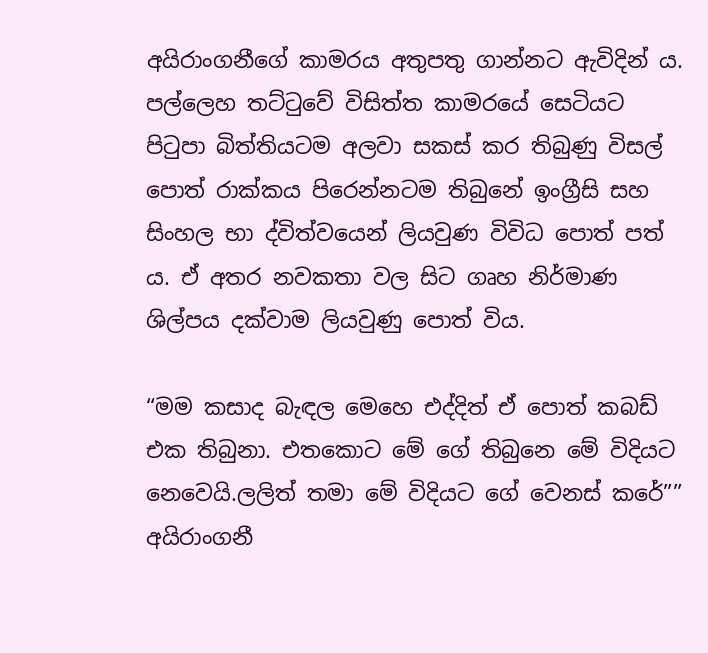අයිරාංගනීගේ කාමරය අතුපතු ගාන්නට ඇවිදින් ය. පල්ලෙහ තට්ටුවේ විසිත්ත කාමරයේ සෙටියට පිටුපා බිත්තියටම අලවා සකස් කර තිබුණු විසල් පොත් රාක්කය පිරෙන්නටම තිබුනේ ඉංග්‍රීසි සහ සිංහල භා ද්විත්වයෙන් ලියවුණ විවිධ පොත් පත් ය. ඒ අතර නවකතා වල සිට ගෘහ නිර්මාණ ශිල්පය දක්වාම ලියවුණු පොත් විය.

“මම කසාද බැඳල මෙහෙ එද්දිත් ඒ පොත් කබඩ් එක තිබුනා. එතකොට මේ ගේ තිබුනෙ මේ විදියට නෙවෙයි.ලලිත් තමා මේ විදියට ගේ වෙනස් කරේ”” අයිරාංගනී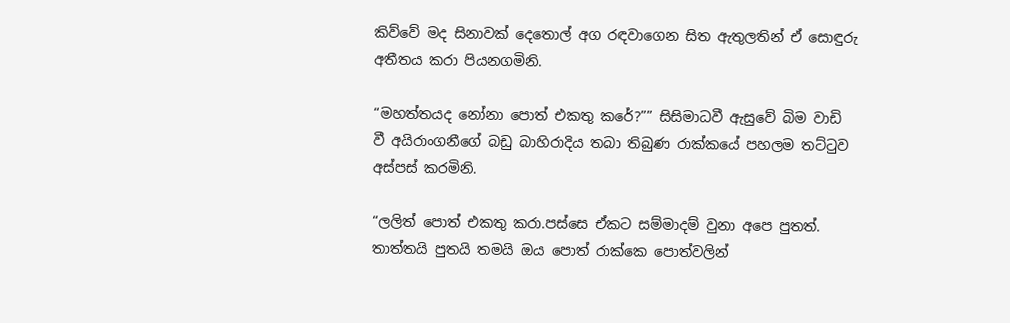කිව්වේ මද සිනාවක් දෙතොල් අග රඳවාගෙන සිත ඇතුලතින් ඒ සොඳුරු අතීතය කරා පියනගමිනි.

“මහත්තයද නෝනා පොත් එකතු කරේ?”” සිසිමාධවී ඇසුවේ බිම වාඩි වී අයිරාංගනීගේ බඩු බාහිරාදිය තබා තිබුණ රාක්කයේ පහලම තට්ටුව අස්පස් කරමිනි.

“ලලිත් පොත් එකතු කරා.පස්සෙ ඒකට සම්මාදම් වුනා අපෙ පුතත්. තාත්තයි පුතයි තමයි ඔය පොත් රාක්කෙ පොත්වලින්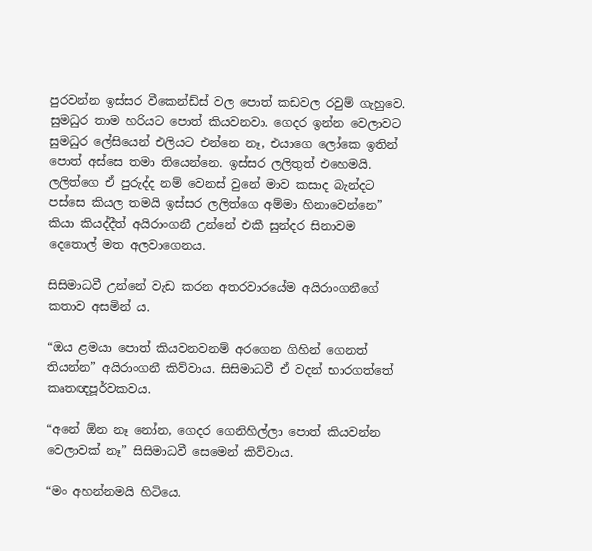පුරවන්න ඉස්සර වීකෙන්ඩ්ස් වල පොත් කඩවල රවුම් ගැහුවෙ. සුමධුර තාම හරියට පොත් කියවනවා. ගෙදර ඉන්න වෙලාවට සුමධුර ලේසියෙන් එලියට එන්නෙ නෑ, එයාගෙ ලෝකෙ ඉතින් පොත් අස්සෙ තමා තියෙන්නෙ. ඉස්සර ලලිතුත් එහෙමයි. ලලිත්ගෙ ඒ පුරුද්ද නම් වෙනස් වුනේ මාව කසාද බැන්දට පස්සෙ කියල තමයි ඉස්සර ලලිත්ගෙ අම්මා හිනාවෙන්නෙ” කියා කියද්දීත් අයිරාංගනී උන්නේ එකී සුන්දර සිනාවම දෙතොල් මත අලවාගෙනය.

සිසිමාධවී උන්නේ වැඩ කරන අතරවාරයේම අයිරාංගනීගේ කතාව අසමින් ය.

“ඔය ළමයා පොත් කියවනවනම් අරගෙන ගිහින් ගෙනත් තියන්න” අයිරාංගනී කිව්වාය. සිසිමාධවී ඒ වදන් භාරගත්තේ කෘතඥපූර්වකවය.

“අනේ ඕන නෑ නෝන, ගෙදර ගෙනිහිල්ලා පොත් කියවන්න වෙලාවක් නෑ” සිසිමාධවී සෙමෙන් කිව්වාය.

“මං අහන්නමයි හිටියෙ.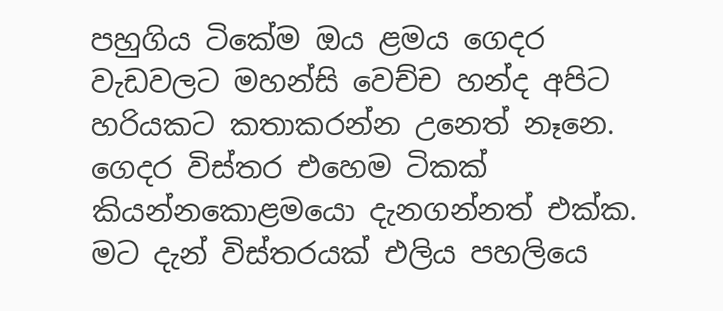පහුගිය ටිකේම ඔය ළමය ගෙදර වැඩවලට මහන්සි වෙච්ච හන්ද අපිට හරියකට කතාකරන්න උනෙත් නෑනෙ. ගෙදර විස්තර එහෙම ටිකක් කියන්නකොළමයො දැනගන්නත් එක්ක. මට දැන් විස්තරයක් එලිය පහලියෙ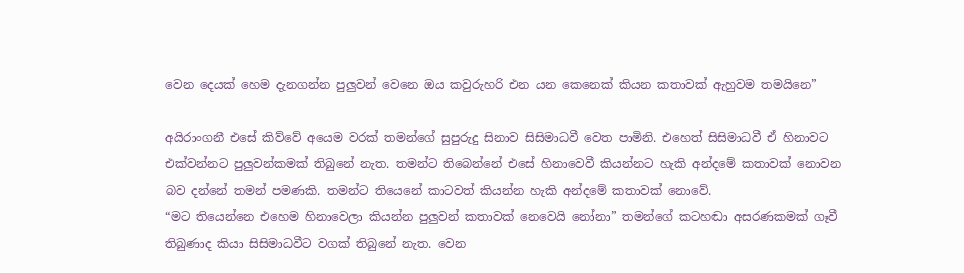වෙන දෙයක් හෙම දැනගන්න පුලුවන් වෙනෙ ඔය කවුරුහරි එන යන කෙනෙක් කියන කතාවක් ඇහුවම තමයිනෙ”

අයිරාංගනී එසේ කිව්වේ අයෙම වරක් තමන්ගේ සුපුරුදු සිනාව සිසිමාධවී වෙත පාමිනි. එහෙත් සිසිමාධවී ඒ හිනාවට එක්වන්නට පුලුවන්කමක් තිබුනේ නැත. තමන්ට තිබෙන්නේ එසේ හිනාවෙවී කියන්නට හැකි අන්දමේ කතාවක් නොවන බව දන්නේ තමන් පමණකි. තමන්ට තියෙනේ කාටවත් කියන්න හැකි අන්දමේ කතාවක් නොවේ.
“මට තියෙන්නෙ එහෙම හිනාවෙලා කියන්න පුලුවන් කතාවක් නෙවෙයි නෝනා” තමන්ගේ කටහඬා අසරණකමක් ගෑවී තිබුණාද කියා සිසිමාධවීට වගක් තිබුනේ නැත. වෙන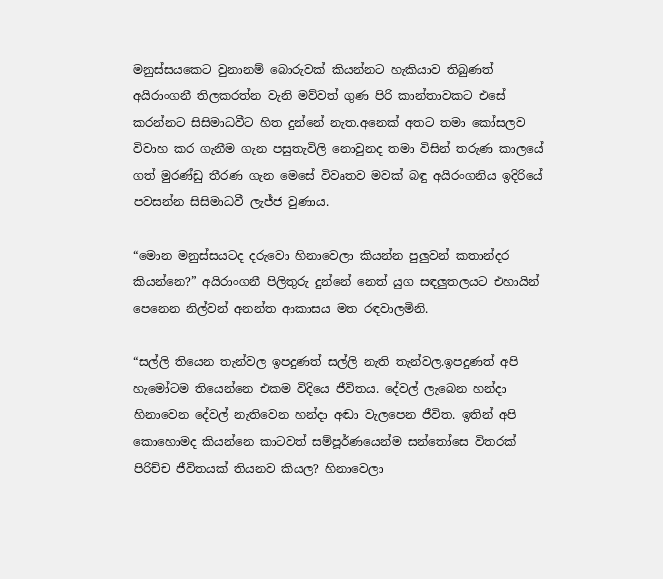මනුස්සයකෙට වුනානම් බොරුවක් කියන්නට හැකියාව තිබුණත් අයිරාංගනී තිලකරත්න වැනි මව්වත් ගුණ පිරි කාන්තාවකට එසේ කරන්නට සිසිමාධවීට හිත දුන්නේ නැත.අනෙක් අතට තමා කෝසලව විවාහ කර ගැනීම ගැන පසුතැවිලි නොවුනද තමා විසින් තරුණ කාලයේ ගත් මුරණ්ඩු තීරණ ගැන මෙසේ විවෘතව මවක් බඳු අයිරංගනිය ඉදිරියේ පවසන්න සිසිමාධවී ලැජ්ජ වුණාය.

“මොන මනුස්සයටද දරුවො හිනාවෙලා කියන්න පුලුවන් කතාන්දර කියන්නෙ?” අයිරාංගනී පිලිතුරු දුන්නේ නෙත් යුග සඳලුතලයට එහායින් පෙනෙන නිල්වන් අනන්ත ආකාසය මත රඳවාලමිනි.

“සල්ලි තියෙන තැන්වල ඉපදුණත් සල්ලි නැති තැන්වල.ඉපදුණත් අපි හැමෝටම තියෙන්නෙ එකම විදියෙ ජීවිතය. දේවල් ලැබෙන හන්දා හිනාවෙන දේවල් නැතිවෙන හන්දා අඬා වැලපෙන ජීවිත. ඉතින් අපි කොහොමද කියන්නෙ කාටවත් සම්පූර්ණයෙන්ම සන්තෝසෙ විතරක් පිරිච්ච ජීවිතයක් තියනව කියල? හිනාවෙලා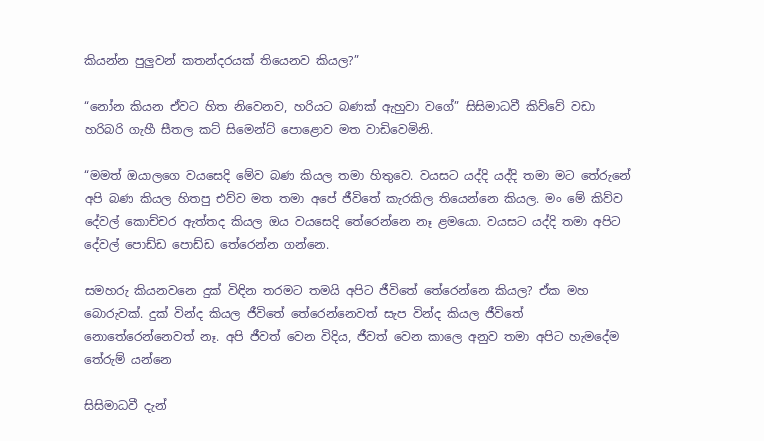කියන්න පුලුවන් කතන්දරයක් තියෙනව කියල?”

“නෝන කියන ඒවට හිත නිවෙනව, හරියට බණක් ඇහුවා වගේ” සිසිමාධවී කිව්වේ වඩා හරිබරි ගැහී සීතල කට් සිමෙන්ට් පොළොව මත වාඩිවෙමිනි.

“මමත් ඔයාලගෙ වයසෙදි මේව බණ කියල තමා හිතුවෙ. වයසට යද්දි යද්දි තමා මට තේරුනේ අපි බණ කියල හිතපු එව්ව මත තමා අපේ ජීවිතේ කැරකිල තියෙන්නෙ කියල. මං මේ කිව්ව දේවල් කොච්චර ඇත්තද කියල ඔය වයසෙදි තේරෙන්නෙ නෑ ළමයො. වයසට යද්දි තමා අපිට දේවල් පොඩ්ඩ පොඩ්ඩ තේරෙන්න ගන්නෙ.

සමහරු කියනවනෙ දුක් විඳින තරමට තමයි අපිට ජීවිතේ තේරෙන්නෙ කියල? ඒක මහ බොරුවක්. දුක් වින්ද කියල ජීවිතේ තේරෙන්නෙවත් සැප වින්ද කියල ජීවිතේ නොතේරෙන්නෙවත් නෑ. අපි ජීවත් වෙන විදිය, ජීවත් වෙන කාලෙ අනුව තමා අපිට හැමදේම තේරුම් යන්නෙ

සිසිමාධවී දැන්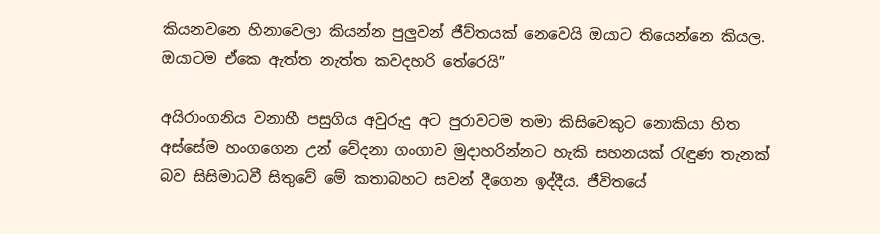කියනවනෙ හිනාවෙලා කියන්න පුලුවන් ජීව්තයක් නෙවෙයි ඔයාට තියෙන්නෙ කියල. ඔයාටම ඒකෙ ඇත්ත නැත්ත කවදහරි තේරෙයි”

අයිරාංගනිය වනාහී පසුගිය අවුරුදු අට පුරාවටම තමා කිසිවෙකුට නොකියා හිත අස්සේම හංගගෙන උන් වේදනා ගංගාව මුදාහරින්නට හැකි සහනයක් රැඳුණ තැනක් බව සිසිමාධවී සිතුවේ මේ කතාබහට සවන් දීගෙන ඉද්දීය. ජීවිතයේ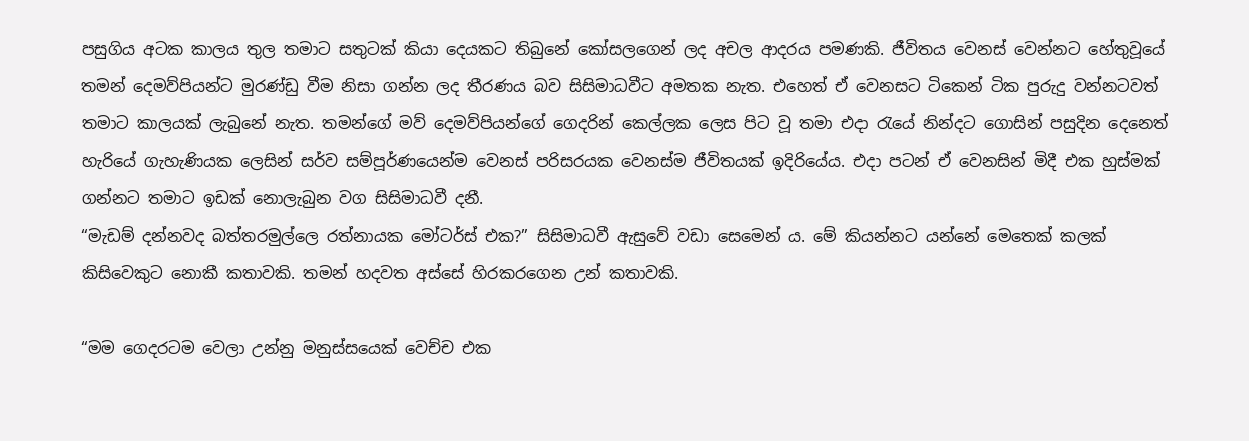පසුගිය අටක කාලය තුල තමාට සතුටක් කියා දෙයකට තිබුනේ කෝසලගෙන් ලද අචල ආදරය පමණකි. ජීවිතය වෙනස් වෙන්නට හේතුවූයේ තමන් දෙමව්පියන්ට මුරණ්ඩු වීම නිසා ගන්න ලද තීරණය බව සිසිමාධවීට අමතක නැත. එහෙත් ඒ වෙනසට ටිකෙන් ටික පුරුදු වන්නටවත් තමාට කාලයක් ලැබුනේ නැත. තමන්ගේ මව් දෙමව්පියන්ගේ ගෙදරින් කෙල්ලක ලෙස පිට වූ තමා එදා රැයේ නින්දට ගොසින් පසුදින දෙනෙත් හැරියේ ගැහැණියක ලෙසින් සර්ව සම්පූර්ණයෙන්ම වෙනස් පරිසරයක වෙනස්ම ජීවිතයක් ඉදිරියේය. එදා පටන් ඒ වෙනසින් මිදී එක හුස්මක් ගන්නට තමාට ඉඩක් නොලැබුන වග සිසිමාධවී දනී.
“මැඩම් දන්නවද බත්තරමුල්ලෙ රත්නායක මෝටර්ස් එක?” සිසිමාධවී ඇසුවේ වඩා සෙමෙන් ය. මේ කියන්නට යන්නේ මෙතෙක් කලක් කිසිවෙකුට නොකී කතාවකි. තමන් හදවත අස්සේ හිරකරගෙන උන් කතාවකි.

“මම ගෙදරටම වෙලා උන්නු මනුස්සයෙක් වෙච්ච එක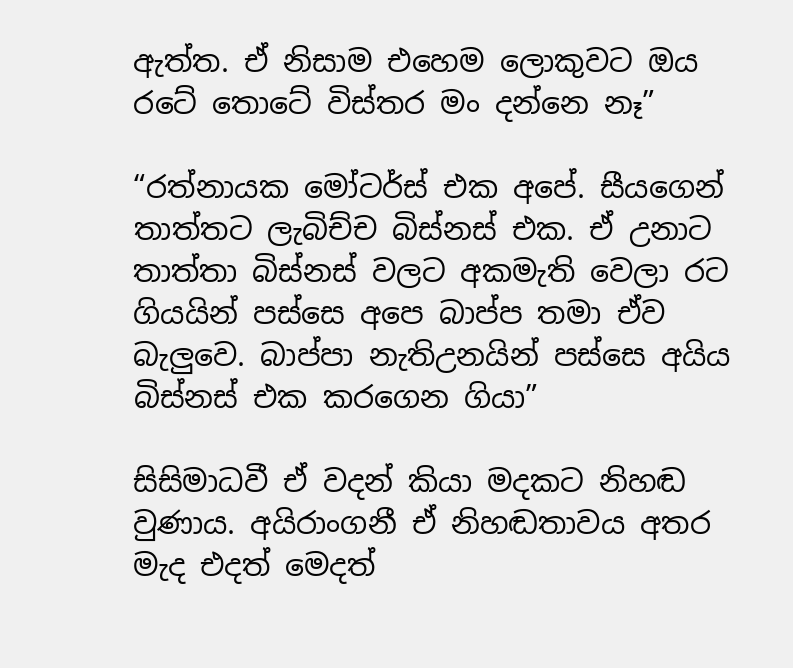ඇත්ත. ඒ නිසාම එහෙම ලොකුවට ඔය රටේ තොටේ විස්තර මං දන්නෙ නෑ”

“රත්නායක මෝටර්ස් එක අපේ. සීයගෙන් තාත්තට ලැබිච්ච බිස්නස් එක. ඒ උනාට තාත්තා බිස්නස් වලට අකමැති වෙලා රට ගියයින් පස්සෙ අපෙ බාප්ප තමා ඒව බැලුවෙ. බාප්පා නැතිඋනයින් පස්සෙ අයිය බිස්නස් එක කරගෙන ගියා”

සිසිමාධවී ඒ වදන් කියා මදකට නිහඬ වුණාය. අයිරාංගනී ඒ නිහඬතාවය අතර මැද එදත් මෙදත්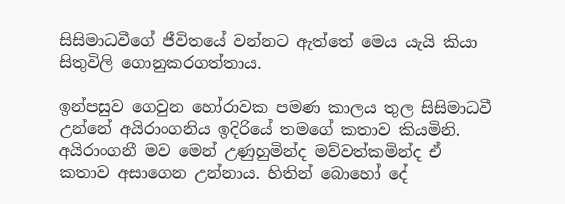සිසිමාධවීගේ ජීවිතයේ වන්නට ඇත්තේ මෙය යැයි කියා සිතුවිලි ගොනුකරගත්තාය.

ඉන්පසුව ගෙවුන හෝරාවක පමණ කාලය තුල සිසිමාධවී උන්නේ අයිරාංගනිය ඉදිරියේ තමගේ කතාව කියමිනි. අයිරාංගනී මව මෙන් උණුහුමින්ද මව්වත්කමින්ද ඒ කතාව අසාගෙන උන්නාය. හිතින් බොහෝ දේ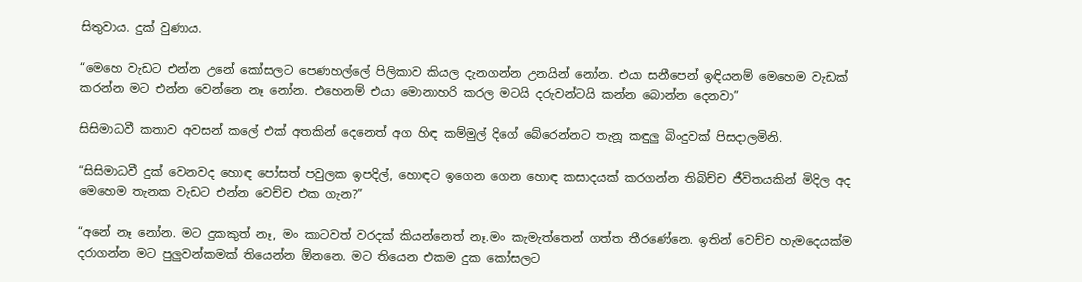සිතුවාය. දුක් වුණාය.

“මෙහෙ වැඩට එන්න උනේ කෝසලට පෙණහල්ලේ පිලිකාව කියල දැනගන්න උනයින් නෝන. එයා සනීපෙන් ඉඳියනම් මෙහෙම වැඩක් කරන්න මට එන්න වෙන්නෙ නෑ නෝන. එහෙනම් එයා මොනාහරි කරල මටයි දරුවන්ටයි කන්න බොන්න දෙනවා”

සිසිමාධවී කතාව අවසන් කලේ එක් අතකින් දෙනෙත් අග හිඳ කම්මුල් දිගේ බේරෙන්නට තැනූ කඳුලු බිංදුවක් පිසදාලමිනි.

“සිසිමාධවී දුක් වෙනවද හොඳ පෝසත් පවුලක ඉපදිල්, හොඳට ඉගෙන ගෙන හොඳ කසාදයක් කරගන්න තිබිච්ච ජීවිතයකින් මිදිල අද මෙහෙම තැනක වැඩට එන්න වෙච්ච එක ගැන?”

“අනේ නෑ නෝන. මට දුකකුත් නෑ, මං කාටවත් වරදක් කියන්නෙත් නෑ.මං කැමැත්තෙන් ගත්ත තීරණේනෙ. ඉතින් වෙච්ච හැමදෙයක්ම දරාගන්න මට පුලුවන්කමක් තියෙන්න ඕනනෙ. මට තියෙන එකම දුක කෝසලට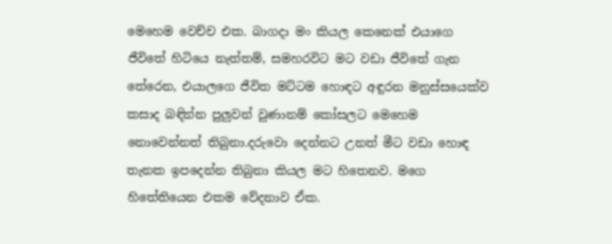මෙහෙම වෙච්ච එක. බාගදා මං කියල කෙනෙක් එයාගෙ ජීවිතේ හිටියෙ නැත්තම්, සමහරවිට මට වඩා ජීවිතේ ගැන තේරෙන, එයාලගෙ ජීවිත මට්ටම හොඳට අඳුරන මනුස්සයෙක්ව කසාද බඳින්න පුලුවන් වුණානම් කෝසලට මෙහෙම නොවෙන්නත් තිබුනා.දරුවො දෙන්නට උනත් මීට වඩා හොඳ තැනක ඉපදෙන්න තිබුනා කියල මට හිතෙනව. මගෙ හිතේතියෙන එකම වේදනාව ඒක.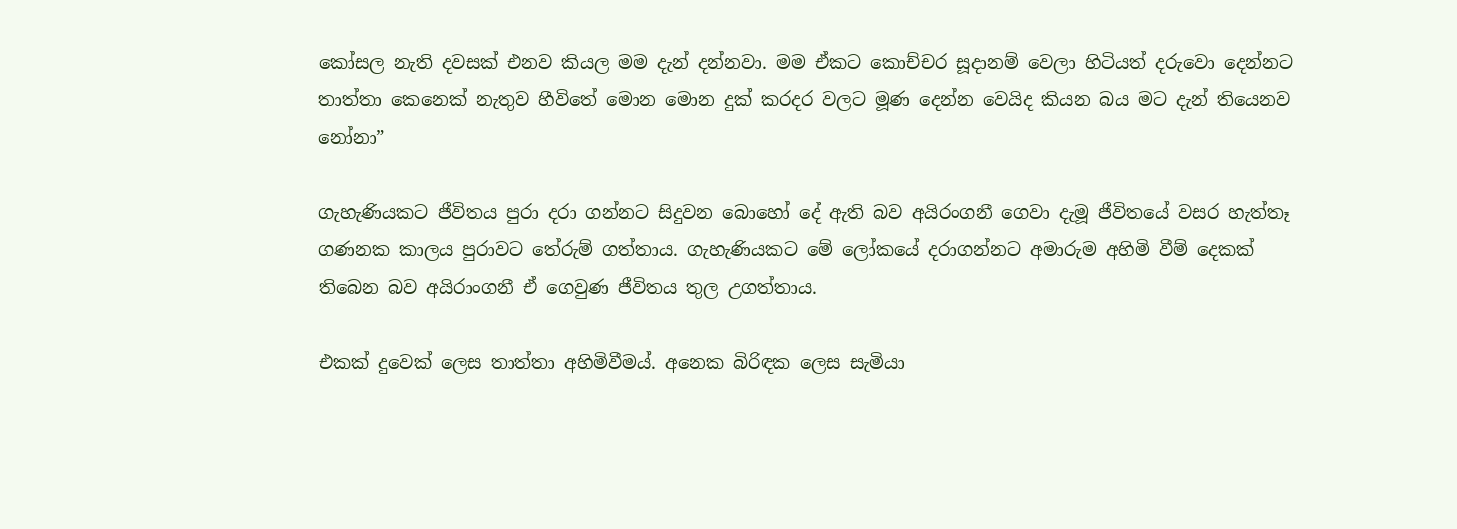කෝසල නැති දවසක් එනව කියල මම දැන් දන්නවා. මම ඒකට කොච්චර සූදානම් වෙලා හිටියත් දරුවො දෙන්නට තාත්තා කෙනෙක් නැතුව හීවිතේ මොන මොන දුක් කරදර වලට මූණ දෙන්න වෙයිද කියන බය මට දැන් තියෙනව නෝනා”

ගැහැණියකට ජීවිතය පුරා දරා ගන්නට සිදුවන බොහෝ දේ ඇති බව අයිරංගනී ගෙවා දැමූ ජීවිතයේ වසර හැත්තෑ ගණනක කාලය පුරාවට තේරුම් ගත්තාය. ගැහැණියකට මේ ලෝකයේ දරාගන්නට අමාරුම අහිමි වීම් දෙකක් තිබෙන බව අයිරාංගනී ඒ ගෙවුණ ජීවිතය තුල උගත්තාය.

එකක් දුවෙක් ලෙස තාත්තා අහිමිවීමය්. අනෙක බිරිඳක ලෙස සැමියා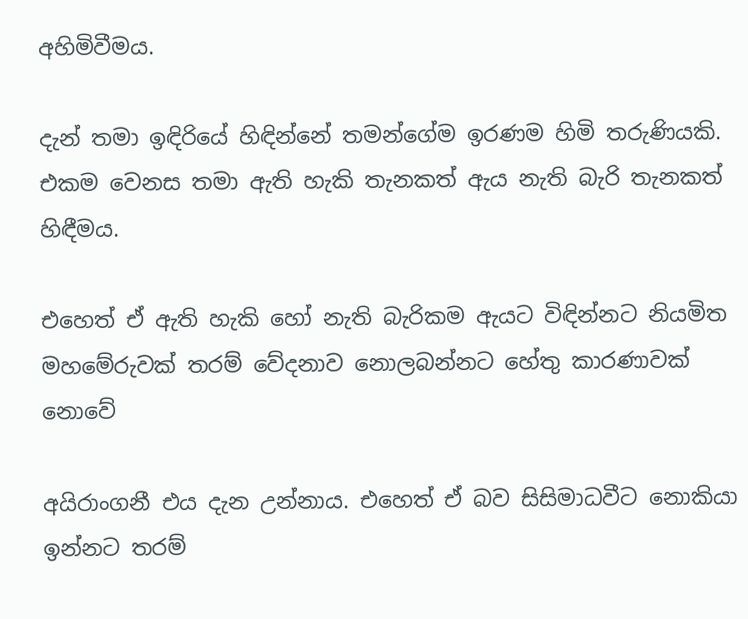අහිමිවීමය.

දැන් තමා ඉඳිරියේ හිඳින්නේ තමන්ගේම ඉරණම හිමි තරුණියකි. එකම වෙනස තමා ඇති හැකි තැනකත් ඇය නැති බැරි තැනකත් හිඳීමය.

එහෙත් ඒ ඇති හැකි හෝ නැති බැරිකම ඇයට විඳින්නට නියමිත මහමේරුවක් තරම් වේදනාව නොලබන්නට හේතු කාරණාවක් නොවේ

අයිරාංගනී එය දැන උන්නාය. එහෙත් ඒ බව සිසිමාධවීට නොකියා ඉන්නට තරම්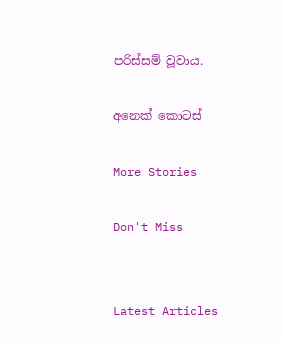පරිස්සම් වූවාය.

අනෙක් කොටස්

More Stories

Don't Miss


Latest Articles